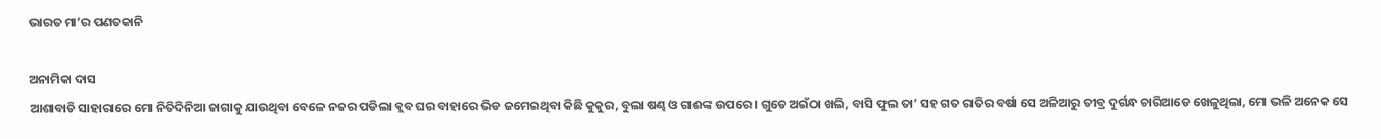ଭାରତ ମା’ର ପଣତକାନି

ଅନାମିକା ଦାସ
ଆଶାବାଡି ସାହାରାରେ ମୋ ନିତିଦିନିଆ ଜାଗାକୁ ଯାଉଥିବା ବେଳେ ନଜର ପଡିଲା କ୍ଲବ ଘର ବାହାରେ ଭିଡ ଜମେଇଥିବା କିଛି କୁକୁର, ବୁଲା ଷଣ୍ଢ ଓ ଗାଈଙ୍କ ଉପରେ । ଗୁଡେ ଅଇଁଠା ଖଲି, ବାସି ଫୁଲ ତା’ ସହ ଗତ ରାତିର ବର୍ଷା ସେ ଅଳିଆରୁ ତୀବ୍ର ଦୁର୍ଗନ୍ଧ ଚାରିଆଡେ ଖେଳୁଥିଲା, ମୋ ଭଳି ଅନେକ ସେ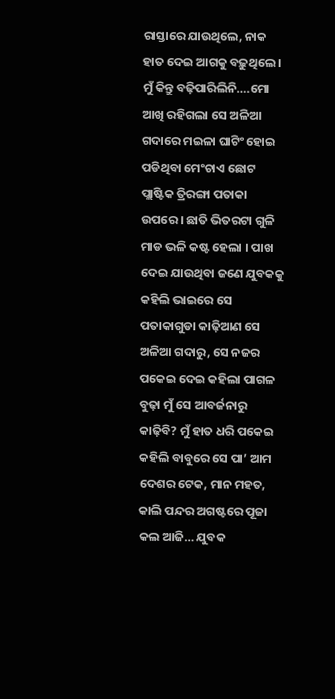ରାସ୍ତାରେ ଯାଉଥିଲେ, ନାକ ହାତ ଦେଇ ଆଗକୁ ବଢ଼ୁଥିଲେ । ମୁଁ କିନ୍ତୁ ବଢ଼ିପାରିଲିନି….ମୋ ଆଖି ରହିଗଲା ସେ ଅଳିଆ ଗଦାରେ ମଇଳା ଘାଟିଂ ହୋଇ ପଡିଥିବା ମେଂଚାଏ ଛୋଟ ପ୍ଲାଷ୍ଟିକ ତ୍ରିରଙ୍ଗା ପତାକା ଉପରେ । ଛାତି ଭିତରଟା ଗୁଳି ମାଡ ଭଳି କଷ୍ଟ ହେଲା । ପାଖ ଦେଇ ଯାଉଥିବା ଜଣେ ଯୁବକକୁ କହିଲି ଭାଇରେ ସେ ପତାକାଗୁଡା କାଢ଼ିଆଣ ସେ ଅଳିଆ ଗଦାରୁ, ସେ ନଜର ପକେଇ ଦେଇ କହିଲା ପାଗଳ ବୁଢ଼ା ମୁଁ ସେ ଆବର୍ଜନାରୁ କାଢ଼ିବି? ମୁଁ ହାତ ଧରି ପକେଇ କହିଲି ବାବୁରେ ସେ ପା’ ଆମ ଦେଶର ଟେକ, ମାନ ମହତ, କାଲି ପନ୍ଦର ଅଗଷ୍ଟରେ ପୂଜା କଲ ଆଜି… ଯୁବକ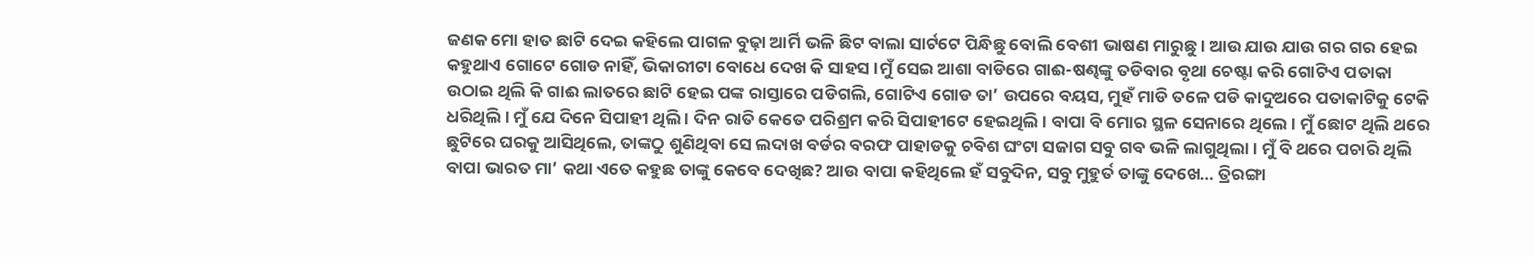ଜଣକ ମୋ ହାତ ଛାଟି ଦେଇ କହିଲେ ପାଗଳ ବୁଢ଼ା ଆର୍ମି ଭଳି ଛିଟ ବାଲା ସାର୍ଟଟେ ପିନ୍ଧିଛୁ ବୋଲି ବେଶୀ ଭାଷଣ ମାରୁଛୁ । ଆଉ ଯାଉ ଯାଉ ଗର ଗର ହେଇ କହୁଥାଏ ଗୋଟେ ଗୋଡ ନାହିଁ, ଭିକାରୀଟା ବୋଧେ ଦେଖ କି ସାହସ ।ମୁଁ ସେଇ ଆଶା ବାଡିରେ ଗାଈ-ଷଣ୍ଢଙ୍କୁ ତଡିବାର ବୃଥା ଚେଷ୍ଟା କରି ଗୋଟିଏ ପତାକା ଉଠାଇ ଥିଲି କି ଗାଈ ଲାତରେ ଛାଟି ହେଇ ପଙ୍କ ରାସ୍ତାରେ ପଡିଗଲି, ଗୋଟିଏ ଗୋଡ ତା’ ଉପରେ ବୟସ, ମୁହଁ ମାଡି ତଳେ ପଡି କାଦୁଅରେ ପତାକାଟିକୁ ଟେକି ଧରିଥିଲି । ମୁଁ ଯେ ଦିନେ ସିପାହୀ ଥିଲି । ଦିନ ରାତି କେତେ ପରିଶ୍ରମ କରି ସିପାହୀଟେ ହେଇଥିଲି । ବାପା ବି ମୋର ସ୍ଥଳ ସେନାରେ ଥିଲେ । ମୁଁ ଛୋଟ ଥିଲି ଥରେ ଛୁଟିରେ ଘରକୁ ଆସିଥିଲେ, ତାଙ୍କଠୁ ଶୁଣିଥିବା ସେ ଲଦାଖ ବର୍ଡର ବରଫ ପାହାଡକୁ ଚବିଶ ଘଂଟା ସଜାଗ ସବୁ ଗବ ଭଳି ଲାଗୁଥିଲା । ମୁଁ ବି ଥରେ ପଚାରି ଥିଲି ବାପା ଭାରତ ମା’ କଥା ଏତେ କହୁଛ ତାଙ୍କୁ କେବେ ଦେଖିଛ? ଆଉ ବାପା କହିଥିଲେ ହଁ ସବୁଦିନ, ସବୁ ମୁହୁର୍ତ ତାଙ୍କୁ ଦେଖେ… ତ୍ରିରଙ୍ଗା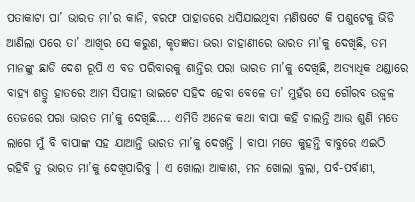ପତାକାଟା ପା’ ଭାରତ ମା’ର କାନି, ବରଫ ପାହାଡରେ ଧସିଯାଇଥିବା ମଣିଷଟେ କି ପଶୁଟେକୁ ଭିଡି ଆଣିଲା ପରେ ତା’ ଆଖିର ସେ କରୁଣ, କୃତଜ୍ଞତା ଭରା ଚାହାଣୀରେ ଭାରତ ମା’କୁ ଦେଖିଛି, ତମ ମାନଙ୍କୁ ଛାଡି ଦେଶ ରୂପି ଏ ବଡ ପରିବାରକୁ ଶାନ୍ତିର ପରା ଭାରତ ମା’କୁ ଦେଖିଛି, ଅତ୍ୟାଧିକ ଥଣ୍ଡାରେ ବାହ୍ୟ ଶତ୍ରୁ ହାତରେ ଆମ ସିପାହୀ ଭାଇଟେ ସହିଦ ହେବା ବେଳେ ତା’ ମୁହଁର ସେ ଗୌରବ ଉଜ୍ୱଳ ତେଜରେ ପରା ଭାରତ ମା’କୁ ଦେଖିଛି…. ଏମିତି ଅନେକ କଥା ବାପା କହି ଚାଲନ୍ତି ଆଉ ଶୁଣି ମତେ ଲାଗେ ମୁଁ ବି ବାପାଙ୍କ ସହ ଯାଆନ୍ତି ଭାରତ ମା’କୁ ଦେଖନ୍ତି । ବାପା ମତେ କୁହନ୍ତି ବାବୁରେ ଏଇଠି ରହିବି ତୁ ଭାରତ ମା’କୁ ଦେଖିପାରିବୁ । ଏ ଖୋଲା ଆକାଶ, ମନ ଖୋଲା ବୁଲା, ପର୍ବ-ପର୍ବାଣୀ,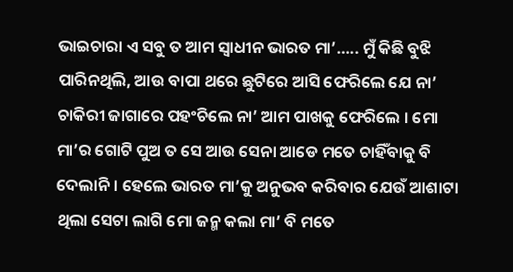ଭାଇଚାରା ଏ ସବୁ ତ ଆମ ସ୍ୱାଧୀନ ଭାରତ ମା’….. ମୁଁ କିଛି ବୁଝି ପାରିନଥିଲି, ଆଉ ବାପା ଥରେ ଛୁଟିରେ ଆସି ଫେରିଲେ ଯେ ନା’ ଚାକିରୀ ଜାଗାରେ ପହଂଚିଲେ ନା’ ଆମ ପାଖକୁ ଫେରିଲେ । ମୋ ମା’ର ଗୋଟି ପୁଅ ତ ସେ ଆଉ ସେନା ଆଡେ ମତେ ଚାହିଁବାକୁ ବି ଦେଲାନି । ହେଲେ ଭାରତ ମା’କୁ ଅନୁଭବ କରିବାର ଯେଉଁ ଆଶାଟା ଥିଲା ସେଟା ଲାଗି ମୋ ଜନ୍ମ କଲା ମା’ ବି ମତେ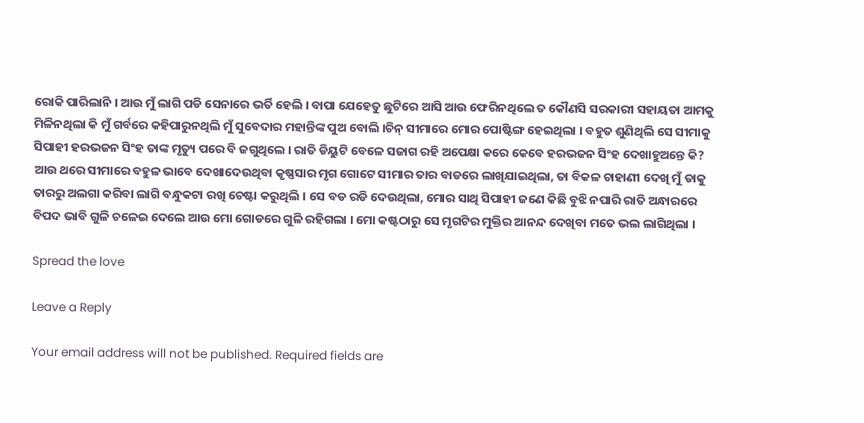ରୋକି ପାରିଲାନି । ଆଉ ମୁଁ ଲାଗି ପଡି ସେନାରେ ଭର୍ତି ହେଲି । ବାପା ଯେହେତୁ ଛୁଟିରେ ଆସି ଆଉ ଫେରିନଥିଲେ ତ କୌଣସି ସରକାରୀ ସହାୟତା ଆମକୁ ମିଳିନଥିଲା କି ମୁଁ ଗର୍ବରେ କହିପାରୁନଥିଲି ମୁଁ ସୁବେଦାର ମହାନ୍ତିଙ୍କ ପୁଅ ବୋଲି ।ଚିନ୍ ସୀମାରେ ମୋର ପୋଷ୍ଟିଙ୍ଗ ହେଇଥିଲା । ବହୁତ ଶୁଣିଥିଲି ସେ ସୀମାକୁ ସିପାହୀ ହରଭଜନ ସିଂହ ତାଙ୍କ ମୃତ୍ୟୁ ପରେ ବି ଜଗୁଥିଲେ । ରାତି ଡିୟୁଟି ବେଳେ ସଜାଗ ରହି ଅପେକ୍ଷା କରେ କେବେ ହରଭଜନ ସିଂହ ଦେଖାହୁଅନ୍ତେ କି? ଆଉ ଥରେ ସୀମାରେ ବହୁଳ ଭାବେ ଦେଖାଦେଉଥିବା କୃଷ୍ଣସାର ମୃଗ ଗୋଟେ ସୀମାର ତାର ବାଡରେ ଲାଖିଯାଇଥିଲା, ତା ବିକଳ ଚାହାଣୀ ଦେଖି ମୁଁ ତାକୁ ତାରରୁ ଅଲଗା କରିବା ଲାଗି ବନ୍ଧୁକଟା ରଖି ଚେଷ୍ଟା କରୁଥିଲି । ସେ ବଡ ରଡି ଦେଉଥିଲା, ମୋର ସାଥି ସିପାହୀ ଜଣେ କିଛି ବୁଝି ନପାରି ରାତି ଅନ୍ଧାରରେ ବିପଦ ଭାବି ଗୁଳି ଚଳେଇ ଦେଲେ ଆଉ ମୋ ଗୋଡରେ ଗୁଳି ରହିଗଲା । ମୋ କଷ୍ଟଠାରୁ ସେ ମୃଗଟିର ମୁକ୍ତିର ଆନନ୍ଦ ଦେଖିବା ମତେ ଭଲ ଲାଗିଥିଲା ।

Spread the love

Leave a Reply

Your email address will not be published. Required fields are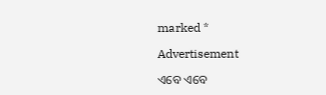marked *

Advertisement

ଏବେ ଏବେ